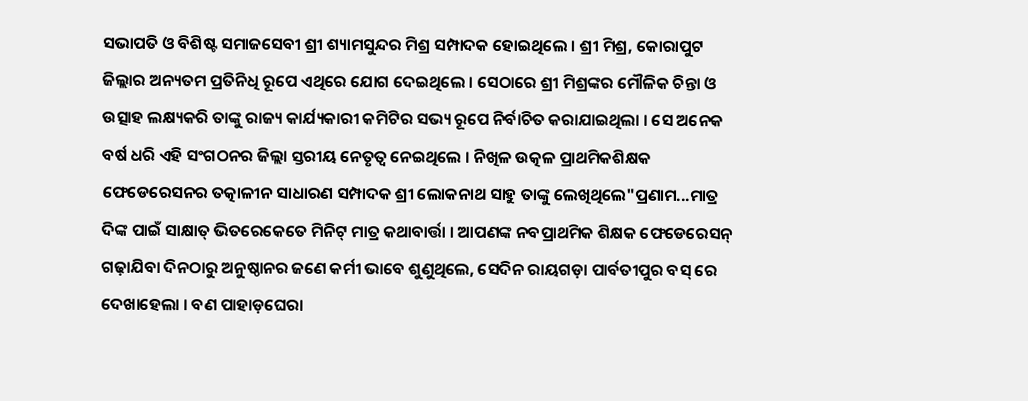ସଭାପତି ଓ ବିଶିଷ୍ଟ ସମାଜସେବୀ ଶ୍ରୀ ଶ୍ୟାମସୁନ୍ଦର ମିଶ୍ର ସମ୍ପାଦକ ହୋଇଥିଲେ । ଶ୍ରୀ ମିଶ୍ର, କୋରାପୁଟ ଜିଲ୍ଲାର ଅନ୍ୟତମ ପ୍ରତିନିଧି ରୂପେ ଏଥିରେ ଯୋଗ ଦେଇଥିଲେ । ସେଠାରେ ଶ୍ରୀ ମିଶ୍ରଙ୍କର ମୌଳିକ ଚିନ୍ତା ଓ ଉତ୍ସାହ ଲକ୍ଷ୍ୟକରି ତାଙ୍କୁ ରାଜ୍ୟ କାର୍ଯ୍ୟକାରୀ କମିଟିର ସଭ୍ୟ ରୂପେ ନିର୍ବାଚିତ କରାଯାଇଥିଲା । ସେ ଅନେକ ବର୍ଷ ଧରି ଏହି ସଂଗଠନର ଜିଲ୍ଲା ସ୍ତରୀୟ ନେତୃତ୍ୱ ନେଇଥିଲେ । ନିଖିଳ ଉତ୍କଳ ପ୍ରାଥମିକଶିକ୍ଷକ ଫେଡେରେସନର ତତ୍କାଳୀନ ସାଧାରଣ ସମ୍ପାଦକ ଶ୍ରୀ ଲୋକନାଥ ସାହୁ ତାଙ୍କୁ ଲେଖିଥିଲେ"ପ୍ରଣାମ...ମାତ୍ର ଦିଙ୍କ ପାଇଁ ସାକ୍ଷାତ୍ ଭିତରେକେତେ ମିନିଟ୍ ମାତ୍ର କଥାବାର୍ତ୍ତା । ଆପଣଙ୍କ ନବପ୍ରାଥମିକ ଶିକ୍ଷକ ଫେଡେରେସନ୍ ଗଢ଼ାଯିବା ଦିନଠାରୁ ଅନୁଷ୍ଠାନର ଜଣେ କର୍ମୀ ଭାବେ ଶୁଣୁଥିଲେ, ସେଦିନ ରାୟଗଡ଼ା ପାର୍ବତୀପୁର ବସ୍ ରେ ଦେଖାହେଲା । ବଣ ପାହାଡ଼ଘେରା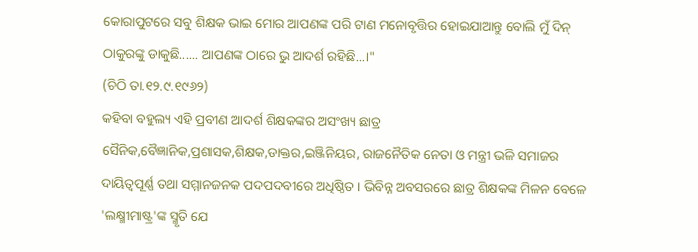କୋରାପୁଟରେ ସବୁ ଶିକ୍ଷକ ଭାଇ ମୋର ଆପଣଙ୍କ ପରି ଟାଣ ମନୋବୃତ୍ତିର ହୋଇଯାଆନ୍ତୁ ବୋଲି ମୁଁ ଦିନ୍ ଠାକୁରଙ୍କୁ ଡାକୁଛି...... ଆପଣଙ୍କ ଠାରେ ଭୁ ଆଦର୍ଶ ରହିଛି...।"
(ଚିଠି ତା.୧୨.୯.୧୯୬୨)
କହିବା ବହୁଲ୍ୟ ଏହି ପ୍ରବୀଣ ଆଦର୍ଶ ଶିକ୍ଷକଙ୍କର ଅସଂଖ୍ୟ ଛାତ୍ର ସୈନିକ,ବୈଜ୍ଞାନିକ,ପ୍ରଶାସକ,ଶିକ୍ଷକ,ଡାକ୍ତର,ଇଞ୍ଜିନିୟର, ରାଜନୈତିକ ନେତା ଓ ମନ୍ତ୍ରୀ ଭଳି ସମାଜର ଦାୟିତ୍ୱପୂର୍ଣ୍ଣ ତଥା ସମ୍ମାନଜନକ ପଦପଦବୀରେ ଅଧିଷ୍ଠିତ । ଭିବିନ୍ନ ଅବସରରେ ଛାତ୍ର ଶିକ୍ଷକଙ୍କ ମିଳନ ବେଳେ 'ଲକ୍ଷ୍ମୀମାଷ୍ଟ୍ର'ଙ୍କ ସ୍ମୃତି ଯେ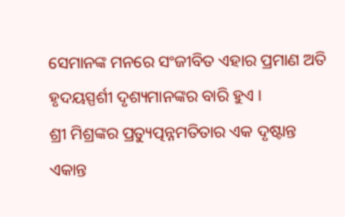ସେମାନଙ୍କ ମନରେ ସଂଜୀବିତ ଏହାର ପ୍ରମାଣ ଅତି ହୃଦୟସ୍ପର୍ଶୀ ଦୃଶ୍ୟମାନଙ୍କର ବାରି ହୁଏ ।
ଶ୍ରୀ ମିଶ୍ରଙ୍କର ପ୍ରତ୍ୟୁତ୍ପନ୍ନମତିତାର ଏକ ଦୃଷ୍ଟାନ୍ତ ଏକାନ୍ତ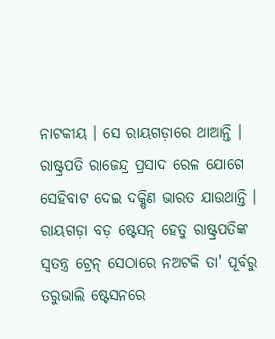ନାଟକୀୟ । ସେ ରାୟଗଡ଼ାରେ ଥାଆନ୍ତି । ରାଷ୍ଟ୍ରପତି ରାଜେନ୍ଦ୍ର ପ୍ରସାଦ ରେଳ ଯୋଗେ ସେହିବାଟ ଦେଇ ଦକ୍ଷିଣ ଭାରତ ଯାଉଥାନ୍ତି । ରାୟଗଡ଼ା ବଡ଼ ଷ୍ଟେସନ୍ ହେତୁ ରାଷ୍ଟ୍ରପତିଙ୍କ ସ୍ୱତନ୍ତ୍ର ଟ୍ରେନ୍ ସେଠାରେ ନଅଟକି ତା' ପୂର୍ବରୁ ତରୁଭାଲି ଷ୍ଟେସନରେ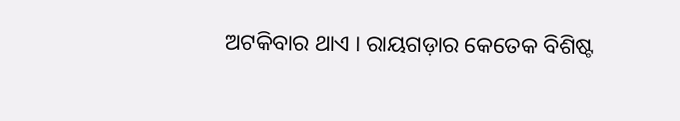ଅଟକିବାର ଥାଏ । ରାୟଗଡ଼ାର କେତେକ ବିଶିଷ୍ଟ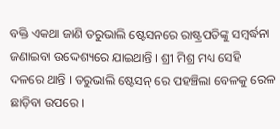ବକ୍ତି ଏକଥା ଜାଣି ତରୁଭାଲି ଷ୍ଟେସନରେ ରାଷ୍ଟ୍ରପତିଙ୍କୁ ସମ୍ବର୍ଦ୍ଧନା ଜଣାଇବା ଉଦ୍ଦେଶ୍ୟରେ ଯାଇଥାନ୍ତି । ଶ୍ରୀ ମିଶ୍ର ମଧ୍ୟ ସେହି ଦଳରେ ଥାନ୍ତି । ତରୁଭାଲି ଷ୍ଟେସନ୍ ରେ ପହଞ୍ଚିଲା ବେଳକୁ ରେଳ ଛାଡ଼ିବା ଉପରେ ।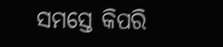ସମସ୍ତେ କିପରି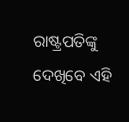ରାଷ୍ଟ୍ରପତିଙ୍କୁ ଦେଖିବେ ଏହି